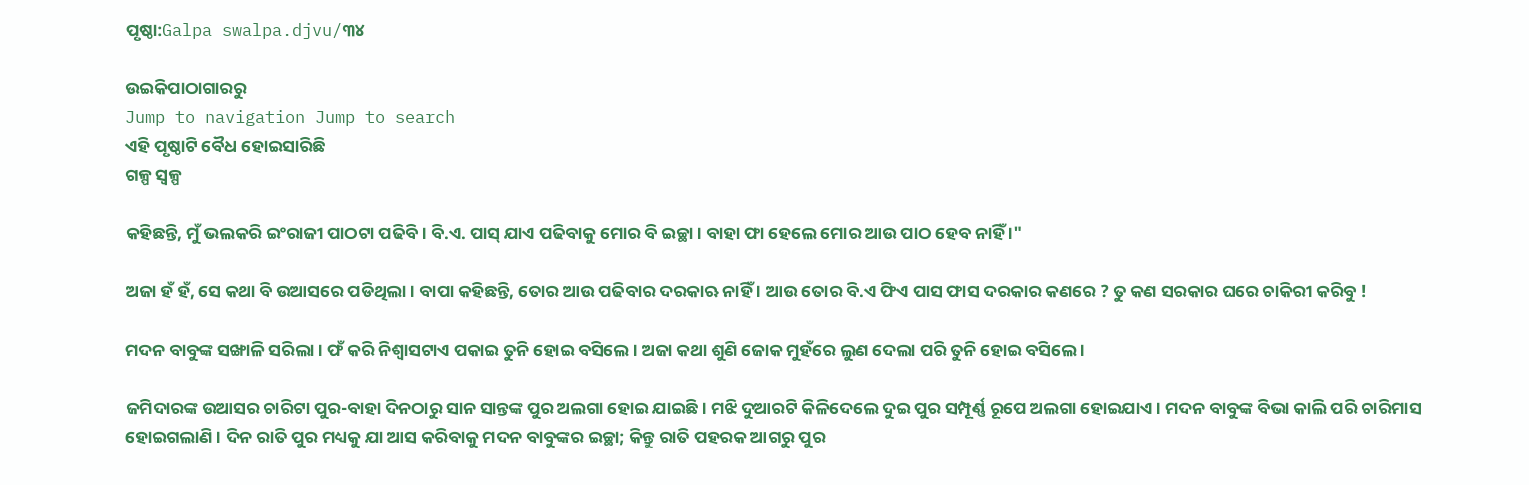ପୃଷ୍ଠା:Galpa swalpa.djvu/୩୪

ଉଇକିପାଠାଗାର‌ରୁ
Jump to navigation Jump to search
ଏହି ପୃଷ୍ଠାଟି ବୈଧ ହୋଇସାରିଛି
ଗଳ୍ପ ସ୍ୱଳ୍ପ

କହିଛନ୍ତି, ମୁଁ ଭଲକରି ଇଂରାଜୀ ପାଠଟା ପଢିବି । ବି.ଏ. ପାସ୍ ଯାଏ ପଢିବାକୁ ମୋର ବି ଇଚ୍ଛା । ବାହା ଫା ହେଲେ ମୋର ଆଉ ପାଠ ହେବ ନାହିଁ ।"

ଅଜା ହଁ ହଁ, ସେ କଥା ବି ଉଆସରେ ପଡିଥିଲା । ବାପା କହିଛନ୍ତି, ତୋର ଆଉ ପଢିବାର ଦରକାଋ ନାହିଁ । ଆଉ ତୋର ବି.ଏ ଫିଏ ପାସ ଫାସ ଦରକାର କଣରେ ? ତୁ କଣ ସରକାର ଘରେ ଚାକିରୀ କରିବୁ !

ମଦନ ବାବୁଙ୍କ ସଙ୍ଖାଳି ସରିଲା । ଫଁ କରି ନିଶ୍ୱାସଟାଏ ପକାଇ ତୁନି ହୋଇ ବସିଲେ । ଅଜା କଥା ଶୁଣି ଜୋକ ମୁହଁରେ ଲୁଣ ଦେଲା ପରି ତୁନି ହୋଇ ବସିଲେ ।

ଜମିଦାରଙ୍କ ଉଆସର ଚାରିଟା ପୁର-ବାହା ଦିନଠାରୁ ସାନ ସାନ୍ତଙ୍କ ପୁର ଅଲଗା ହୋଇ ଯାଇଛି । ମଝି ଦୁଆରଟି କିଳିଦେଲେ ଦୁଇ ପୁର ସମ୍ପୂର୍ଣ୍ଣ ରୂପେ ଅଲଗା ହୋଇଯାଏ । ମଦନ ବାବୁଙ୍କ ବିଭା କାଲି ପରି ଚାରିମାସ ହୋଇଗଲାଣି । ଦିନ ରାତି ପୁର ମଧ୍ୟକୁ ଯା ଆସ କରିବାକୁ ମଦନ ବାବୁଙ୍କର ଇଚ୍ଛା; କିନ୍ତୁ ରାତି ପହରକ ଆଗରୁ ପୁର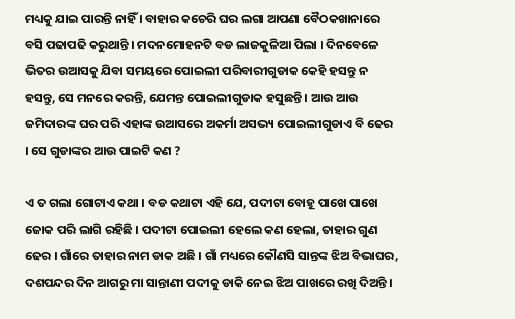ମଧ୍ୟକୁ ଯାଇ ପାରନ୍ତି ନାହିଁ । ବାହାର କଚେରି ଘର ଲଗା ଆପଣା ବୈଠକଖାନାରେ ବସି ପଢାପଢି କରୁଥାନ୍ତି । ମଦନମୋହନଟି ବଡ ଲାଜକୁଳିଆ ପିଲା । ଦିନବେଳେ ଭିତର ଉଆସକୁ ଯିବା ସମୟରେ ପୋଇଲୀ ପରିବାରୀଗୁଡାକ କେହି ହସନ୍ତୁ ନ ହସନ୍ତୁ, ସେ ମନରେ କରନ୍ତି, ଯେମନ୍ତ ପୋଇଲୀଗୁଡାକ ହସୁଛନ୍ତି । ଆଉ ଆଉ ଜମିଦାରଙ୍କ ଘର ପରି ଏହାଙ୍କ ଉଆସରେ ଅକର୍ମା ଅସଭ୍ୟ ପୋଇଲୀଗୁଡାଏ ବି ଢେର । ସେ ଗୁଡାଙ୍କର ଆଉ ପାଇଟି କଣ ?

ଏ ତ ଗଲା ଗୋଟାଏ କଥା । ବଡ କଥାଟା ଏହି ଯେ, ପଦୀଟା ବୋହୂ ପାଖେ ପାଖେ ଜୋକ ପରି ଲାଗି ରହିଛି । ପଦୀଟା ପୋଇଲୀ ହେଲେ କଣ ହେଲା, ତାହାର ଗୁଣ ଢେର । ଗାଁରେ ତାହାର ନାମ ଡାକ ଅଛି । ଗାଁ ମଧ୍ୟରେ କୌଣସି ସାନ୍ତଙ୍କ ଝିଅ ବିଭାଘର, ଦଶପନ୍ଦର ଦିନ ଆଗରୁ ମା ସାନ୍ତାଣୀ ପଦୀକୁ ଡାକି ନେଇ ଝିଅ ପାଖରେ ରଖି ଦିଅନ୍ତି ।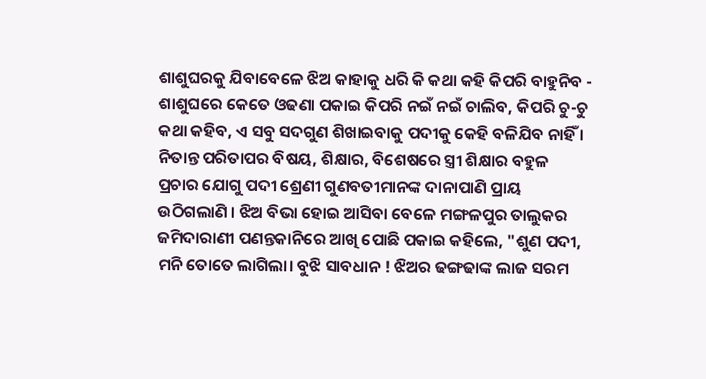ଶାଶୁଘରକୁ ଯିବାବେଳେ ଝିଅ କାହାକୁ ଧରି କି କଥା କହି କିପରି ବାହୁନିବ - ଶାଶୁଘରେ କେତେ ଓଢଣା ପକାଇ କିପରି ନଇଁ ନଇଁ ଚାଲିବ, କିପରି ଚୁ-ଚୁ କଥା କହିବ, ଏ ସବୁ ସଦଗୁଣ ଶିଖାଇବାକୁ ପଦୀକୁ କେହି ବଳିଯିବ ନାହିଁ । ନିତାନ୍ତ ପରିତାପର ବିଷୟ, ଶିକ୍ଷାର, ବିଶେଷରେ ସ୍ତ୍ରୀ ଶିକ୍ଷାର ବହୁଳ ପ୍ରଚାର ଯୋଗୁ ପଦୀ ଶ୍ରେଣୀ ଗୁଣବତୀମାନଙ୍କ ଦାନାପାଣି ପ୍ରାୟ ଉଠିଗଲାଣି । ଝିଅ ବିଭା ହୋଇ ଆସିବା ବେଳେ ମଙ୍ଗଳପୁର ତାଲୁକର ଜମିଦାରାଣୀ ପଣନ୍ତକାନିରେ ଆଖି ପୋଛି ପକାଇ କହିଲେ, "ଶୁଣ ପଦୀ, ମନି ତୋତେ ଲାଗିଲା। ବୁଝି ସାବଧାନ ! ଝିଅର ଢଙ୍ଗଢାଙ୍କ ଲାଜ ସରମ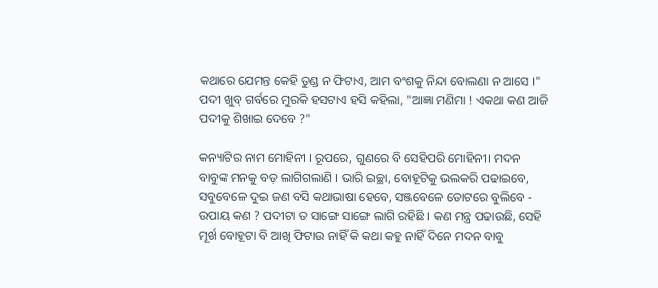କଥାରେ ଯେମନ୍ତ କେହି ତୁଣ୍ଡ ନ ଫିଟାଏ, ଆମ ବଂଶକୁ ନିନ୍ଦା ବୋଲଣା ନ ଆସେ ।" ପଦୀ ଖୁବ୍ ଗର୍ବରେ ମୁରକି ହସଟାଏ ହସି କହିଲା, "ଆଜ୍ଞା ମଣିମା ! ଏକଥା କଣ ଆଜି ପଦୀକୁ ଶିଖାଇ ଦେବେ ?"

କନ୍ୟାଟିର ନାମ ମୋହିନୀ । ରୂପରେ, ଗୁଣରେ ବି ସେହିପରି ମୋହିନୀ। ମଦନ ବାବୁଙ୍କ ମନକୁ ବଡ଼ ଲାଗିଗଲାଣି । ଭାରି ଇଚ୍ଛା, ବୋହୂଟିକୁ ଭଲକରି ପଢାଇବେ, ସବୁବେଳେ ଦୁଇ ଜଣ ବସି କଥାଭାଷା ହେବେ, ସଞ୍ଜବେଳେ ତୋଟରେ ବୁଲିବେ - ଉପାୟ କଣ ? ପଦୀଟା ତ ସାଙ୍ଗେ ସାଙ୍ଗେ ଲାଗି ରହିଛି । କଣ ମନ୍ତ୍ର ପଢାଉଛି, ସେହି ମୂର୍ଖ ବୋହୂଟା ବି ଆଖି ଫିଟାଉ ନାହିଁ କି କଥା କହୁ ନାହିଁ ଦିନେ ମଦନ ବାବୁ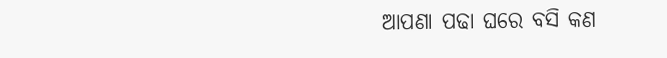ଆପଣା ପଢା ଘରେ ବସି କଣ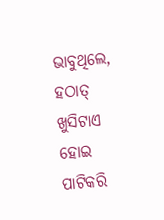ଭାବୁଥିଲେ, ହଠାତ୍ ଖୁସିଟାଏ ହୋଇ ପାଟିକରି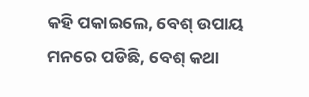କହି ପକାଇଲେ, ବେଶ୍ ଉପାୟ ମନରେ ପଡିଛି, ବେଶ୍ କଥା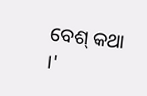ବେଶ୍ କଥା ।'